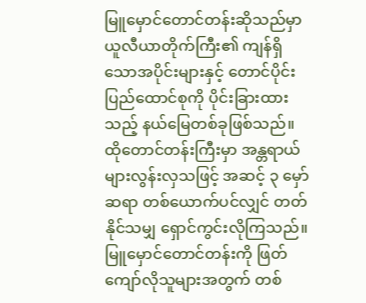မြူမှောင်တောင်တန်းဆိုသည်မှာ ယူလီယာတိုက်ကြီး၏ ကျန်ရှိသောအပိုင်းများနှင့် တောင်ပိုင်းပြည်ထောင်စုကို ပိုင်းခြားထားသည့် နယ်မြေတစ်ခုဖြစ်သည်။ ထိုတောင်တန်းကြီးမှာ အန္တရာယ်များလွန်းလှသဖြင့် အဆင့် ၃ မှော်ဆရာ တစ်ယောက်ပင်လျှင် တတ်နိုင်သမျှ ရှောင်ကွင်းလိုကြသည်။ မြူမှောင်တောင်တန်းကို ဖြတ်ကျော်လိုသူများအတွက် တစ်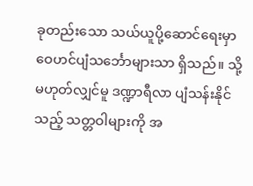ခုတည်းသော သယ်ယူပို့ဆောင်ရေးမှာ ဝေဟင်ပျံသင်္ဘောများသာ ရှိသည်။ သို့မဟုတ်လျှင်မူ ဒဏ္ဍာရီလာ ပျံသန်းနိုင်သည့် သတ္တဝါများကို အ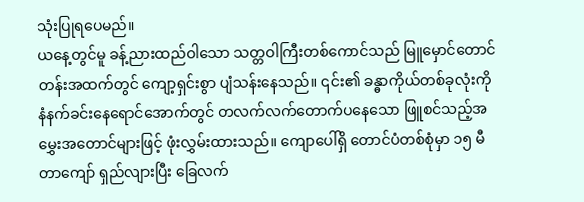သုံးပြုရပေမည်။
ယနေ့တွင်မူ ခန့်ညားထည်ဝါသော သတ္တဝါကြီးတစ်ကောင်သည် မြူမှောင်တောင်တန်းအထက်တွင် ကျော့ရှင်းစွာ ပျံသန်းနေသည်။ ၎င်း၏ ခန္ဓာကိုယ်တစ်ခုလုံးကို နံနက်ခင်းနေရောင်အောက်တွင် တလက်လက်တောက်ပနေသော ဖြူစင်သည့်အမွှေးအတောင်များဖြင့် ဖုံးလွှမ်းထားသည်။ ကျောပေါ်ရှိ တောင်ပံတစ်စုံမှာ ၁၅ မီတာကျော် ရှည်လျားပြီး ခြေလက်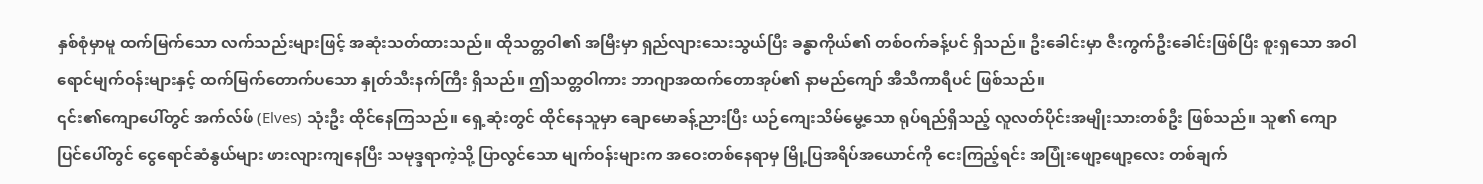နှစ်စုံမှာမူ ထက်မြက်သော လက်သည်းများဖြင့် အဆုံးသတ်ထားသည်။ ထိုသတ္တဝါ၏ အမြီးမှာ ရှည်လျားသေးသွယ်ပြီး ခန္ဓာကိုယ်၏ တစ်ဝက်ခန့်ပင် ရှိသည်။ ဦးခေါင်းမှာ ဇီးကွက်ဦးခေါင်းဖြစ်ပြီး စူးရှသော အဝါရောင်မျက်ဝန်းများနှင့် ထက်မြက်တောက်ပသော နှုတ်သီးနက်ကြီး ရှိသည်။ ဤသတ္တဝါကား ဘာဂျာအထက်တောအုပ်၏ နာမည်ကျော် အီသီကာရီပင် ဖြစ်သည်။
၎င်း၏ကျောပေါ်တွင် အက်လ်ဖ် (Elves) သုံးဦး ထိုင်နေကြသည်။ ရှေ့ဆုံးတွင် ထိုင်နေသူမှာ ချောမောခန့်ညားပြီး ယဉ်ကျေးသိမ်မွေ့သော ရုပ်ရည်ရှိသည့် လူလတ်ပိုင်းအမျိုးသားတစ်ဦး ဖြစ်သည်။ သူ၏ ကျောပြင်ပေါ်တွင် ငွေရောင်ဆံနွယ်များ ဖားလျားကျနေပြီး သမုဒ္ဒရာကဲ့သို့ ပြာလွင်သော မျက်ဝန်းများက အဝေးတစ်နေရာမှ မြို့ပြအရိပ်အယောင်ကို ငေးကြည့်ရင်း အပြုံးဖျော့ဖျော့လေး တစ်ချက်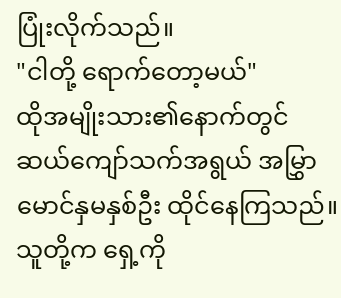ပြုံးလိုက်သည်။
"ငါတို့ ရောက်တော့မယ်"
ထိုအမျိုးသား၏နောက်တွင် ဆယ်ကျော်သက်အရွယ် အမြွှာမောင်နှမနှစ်ဦး ထိုင်နေကြသည်။ သူတို့က ရှေ့ကို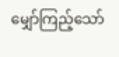မျှော်ကြည့်သော်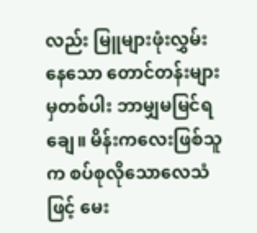လည်း မြူများဖုံးလွှမ်းနေသော တောင်တန်းများမှတစ်ပါး ဘာမျှမမြင်ရချေ။ မိန်းကလေးဖြစ်သူက စပ်စုလိုသောလေသံဖြင့် မေး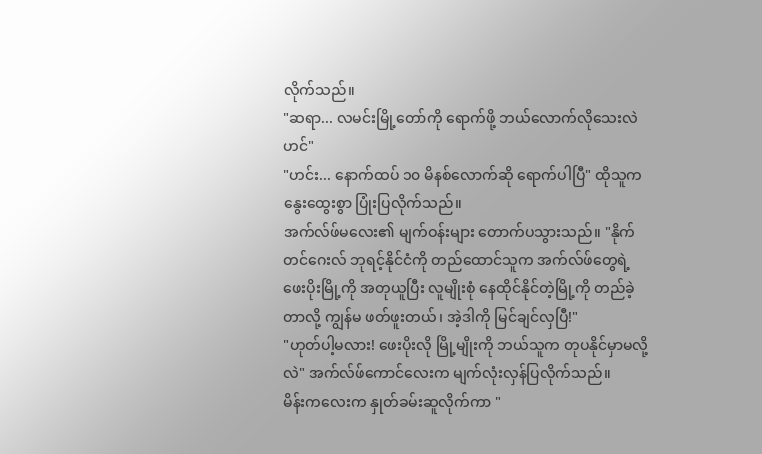လိုက်သည်။
"ဆရာ... လမင်းမြို့တော်ကို ရောက်ဖို့ ဘယ်လောက်လိုသေးလဲဟင်"
"ဟင်း... နောက်ထပ် ၁၀ မိနစ်လောက်ဆို ရောက်ပါပြီ" ထိုသူက နွေးထွေးစွာ ပြုံးပြလိုက်သည်။
အက်လ်ဖ်မလေး၏ မျက်ဝန်းများ တောက်ပသွားသည်။ "နိုက်တင်ဂေးလ် ဘုရင့်နိုင်ငံကို တည်ထောင်သူက အက်လ်ဖ်တွေရဲ့ ဖေးပိုးမြို့ကို အတုယူပြီး လူမျိုးစုံ နေထိုင်နိုင်တဲ့မြို့ကို တည်ခဲ့တာလို့ ကျွန်မ ဖတ်ဖူးတယ်၊ အဲ့ဒါကို မြင်ချင်လှပြီ!"
"ဟုတ်ပါ့မလား! ဖေးပိုးလို မြို့မျိုးကို ဘယ်သူက တုပနိုင်မှာမလို့လဲ" အက်လ်ဖ်ကောင်လေးက မျက်လုံးလှန်ပြလိုက်သည်။
မိန်းကလေးက နှုတ်ခမ်းဆူလိုက်ကာ "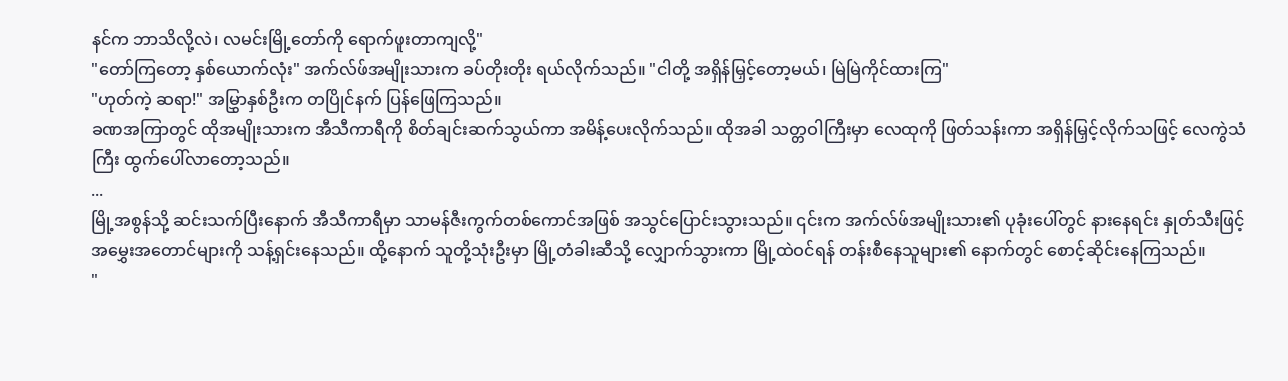နင်က ဘာသိလို့လဲ၊ လမင်းမြို့တော်ကို ရောက်ဖူးတာကျလို့"
"တော်ကြတော့ နှစ်ယောက်လုံး" အက်လ်ဖ်အမျိုးသားက ခပ်တိုးတိုး ရယ်လိုက်သည်။ "ငါတို့ အရှိန်မြှင့်တော့မယ်၊ မြဲမြဲကိုင်ထားကြ"
"ဟုတ်ကဲ့ ဆရာ!" အမြွှာနှစ်ဦးက တပြိုင်နက် ပြန်ဖြေကြသည်။
ခဏအကြာတွင် ထိုအမျိုးသားက အီသီကာရီကို စိတ်ချင်းဆက်သွယ်ကာ အမိန့်ပေးလိုက်သည်။ ထိုအခါ သတ္တဝါကြီးမှာ လေထုကို ဖြတ်သန်းကာ အရှိန်မြှင့်လိုက်သဖြင့် လေကွဲသံကြီး ထွက်ပေါ်လာတော့သည်။
...
မြို့အစွန်သို့ ဆင်းသက်ပြီးနောက် အီသီကာရီမှာ သာမန်ဇီးကွက်တစ်ကောင်အဖြစ် အသွင်ပြောင်းသွားသည်။ ၎င်းက အက်လ်ဖ်အမျိုးသား၏ ပုခုံးပေါ်တွင် နားနေရင်း နှုတ်သီးဖြင့် အမွှေးအတောင်များကို သန့်ရှင်းနေသည်။ ထို့နောက် သူတို့သုံးဦးမှာ မြို့တံခါးဆီသို့ လျှောက်သွားကာ မြို့ထဲဝင်ရန် တန်းစီနေသူများ၏ နောက်တွင် စောင့်ဆိုင်းနေကြသည်။
"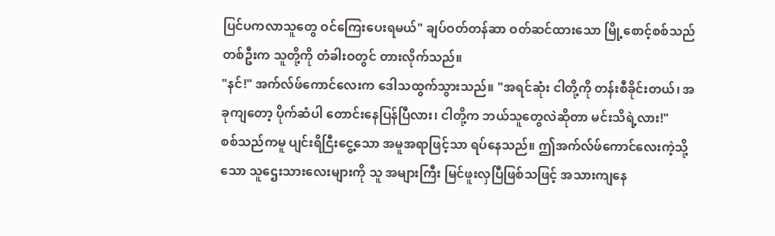ပြင်ပကလာသူတွေ ဝင်ကြေးပေးရမယ်" ချပ်ဝတ်တန်ဆာ ဝတ်ဆင်ထားသော မြို့စောင့်စစ်သည်တစ်ဦးက သူတို့ကို တံခါးဝတွင် တားလိုက်သည်။
"နင်!" အက်လ်ဖ်ကောင်လေးက ဒေါသထွက်သွားသည်။ "အရင်ဆုံး ငါတို့ကို တန်းစီခိုင်းတယ်၊ အခုကျတော့ ပိုက်ဆံပါ တောင်းနေပြန်ပြီလား၊ ငါတို့က ဘယ်သူတွေလဲဆိုတာ မင်းသိရဲ့လား!"
စစ်သည်ကမူ ပျင်းရိငြီးငွေ့သော အမူအရာဖြင့်သာ ရပ်နေသည်။ ဤအက်လ်ဖ်ကောင်လေးကဲ့သို့သော သူဌေးသားလေးများကို သူ အများကြီး မြင်ဖူးလှပြီဖြစ်သဖြင့် အသားကျနေ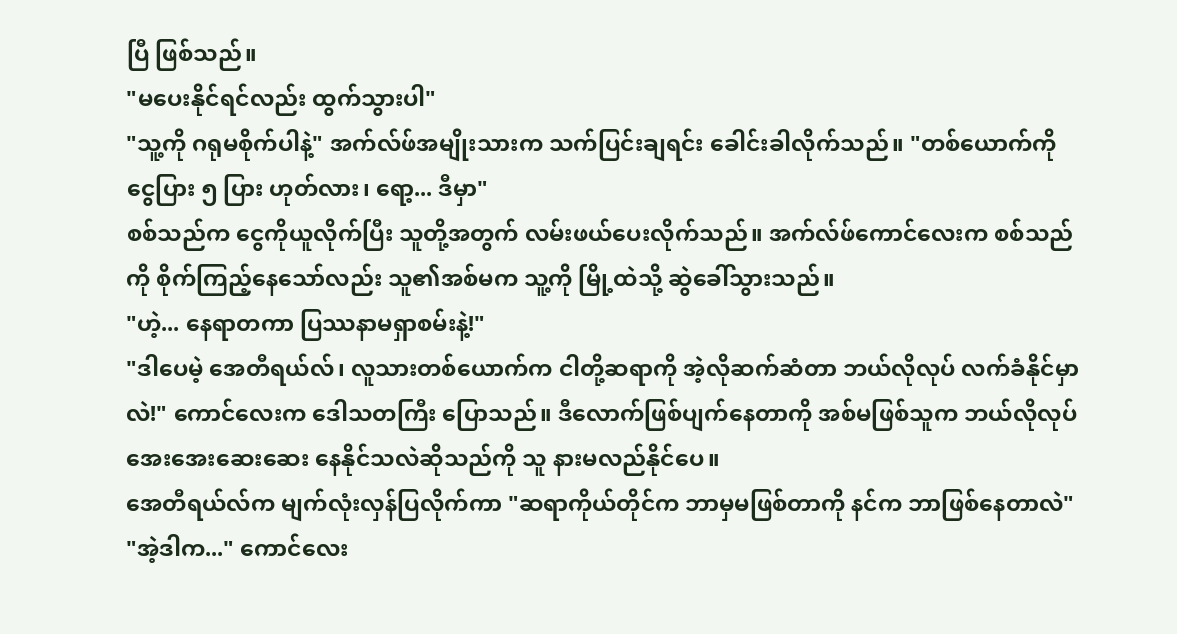ပြီ ဖြစ်သည်။
"မပေးနိုင်ရင်လည်း ထွက်သွားပါ"
"သူ့ကို ဂရုမစိုက်ပါနဲ့" အက်လ်ဖ်အမျိုးသားက သက်ပြင်းချရင်း ခေါင်းခါလိုက်သည်။ "တစ်ယောက်ကို ငွေပြား ၅ ပြား ဟုတ်လား၊ ရော့... ဒီမှာ"
စစ်သည်က ငွေကိုယူလိုက်ပြီး သူတို့အတွက် လမ်းဖယ်ပေးလိုက်သည်။ အက်လ်ဖ်ကောင်လေးက စစ်သည်ကို စိုက်ကြည့်နေသော်လည်း သူ၏အစ်မက သူ့ကို မြို့ထဲသို့ ဆွဲခေါ်သွားသည်။
"ဟဲ့... နေရာတကာ ပြဿနာမရှာစမ်းနဲ့!"
"ဒါပေမဲ့ အေတီရယ်လ်၊ လူသားတစ်ယောက်က ငါတို့ဆရာကို အဲ့လိုဆက်ဆံတာ ဘယ်လိုလုပ် လက်ခံနိုင်မှာလဲ!" ကောင်လေးက ဒေါသတကြီး ပြောသည်။ ဒီလောက်ဖြစ်ပျက်နေတာကို အစ်မဖြစ်သူက ဘယ်လိုလုပ် အေးအေးဆေးဆေး နေနိုင်သလဲဆိုသည်ကို သူ နားမလည်နိုင်ပေ။
အေတီရယ်လ်က မျက်လုံးလှန်ပြလိုက်ကာ "ဆရာကိုယ်တိုင်က ဘာမှမဖြစ်တာကို နင်က ဘာဖြစ်နေတာလဲ"
"အဲ့ဒါက..." ကောင်လေး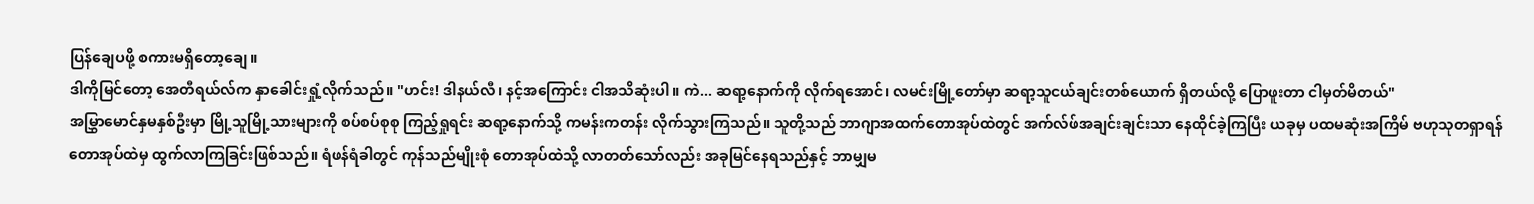ပြန်ချေပဖို့ စကားမရှိတော့ချေ။
ဒါကိုမြင်တော့ အေတီရယ်လ်က နှာခေါင်းရှုံ့လိုက်သည်။ "ဟင်း! ဒါနယ်လီ၊ နင့်အကြောင်း ငါအသိဆုံးပါ။ ကဲ... ဆရာ့နောက်ကို လိုက်ရအောင်၊ လမင်းမြို့တော်မှာ ဆရာ့သူငယ်ချင်းတစ်ယောက် ရှိတယ်လို့ ပြောဖူးတာ ငါမှတ်မိတယ်"
အမြွှာမောင်နှမနှစ်ဦးမှာ မြို့သူမြို့သားများကို စပ်စပ်စုစု ကြည့်ရှုရင်း ဆရာ့နောက်သို့ ကမန်းကတန်း လိုက်သွားကြသည်။ သူတို့သည် ဘာဂျာအထက်တောအုပ်ထဲတွင် အက်လ်ဖ်အချင်းချင်းသာ နေထိုင်ခဲ့ကြပြီး ယခုမှ ပထမဆုံးအကြိမ် ဗဟုသုတရှာရန် တောအုပ်ထဲမှ ထွက်လာကြခြင်းဖြစ်သည်။ ရံဖန်ရံခါတွင် ကုန်သည်မျိုးစုံ တောအုပ်ထဲသို့ လာတတ်သော်လည်း အခုမြင်နေရသည်နှင့် ဘာမျှမ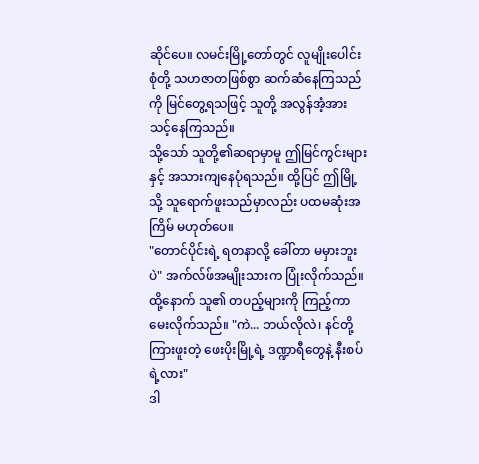ဆိုင်ပေ။ လမင်းမြို့တော်တွင် လူမျိုးပေါင်းစုံတို့ သဟဇာတဖြစ်စွာ ဆက်ဆံနေကြသည်ကို မြင်တွေ့ရသဖြင့် သူတို့ အလွန်အံ့အားသင့်နေကြသည်။
သို့သော် သူတို့၏ဆရာမှာမူ ဤမြင်ကွင်းများနှင့် အသားကျနေပုံရသည်။ ထို့ပြင် ဤမြို့သို့ သူရောက်ဖူးသည်မှာလည်း ပထမဆုံးအကြိမ် မဟုတ်ပေ။
"တောင်ပိုင်းရဲ့ ရတနာလို့ ခေါ်တာ မမှားဘူးပဲ" အက်လ်ဖ်အမျိုးသားက ပြုံးလိုက်သည်။ ထို့နောက် သူ၏ တပည့်များကို ကြည့်ကာ မေးလိုက်သည်။ "ကဲ... ဘယ်လိုလဲ၊ နင်တို့ကြားဖူးတဲ့ ဖေးပိုးမြို့ရဲ့ ဒဏ္ဍာရီတွေနဲ့ နီးစပ်ရဲ့လား"
ဒါ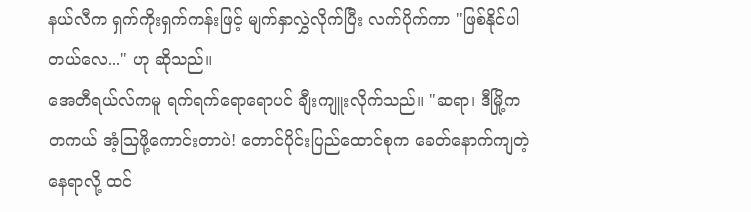နယ်လီက ရှက်ကိုးရှက်ကန်းဖြင့် မျက်နှာလွှဲလိုက်ပြီး လက်ပိုက်ကာ "ဖြစ်နိုင်ပါတယ်လေ..." ဟု ဆိုသည်။
အေတီရယ်လ်ကမူ ရက်ရက်ရောရောပင် ချီးကျူးလိုက်သည်။ "ဆရာ၊ ဒီမြို့က တကယ် အံ့သြဖို့ကောင်းတာပဲ! တောင်ပိုင်းပြည်ထောင်စုက ခေတ်နောက်ကျတဲ့နေရာလို့ ထင်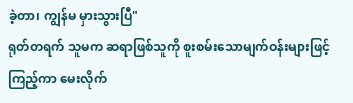ခဲ့တာ၊ ကျွန်မ မှားသွားပြီ"
ရုတ်တရက် သူမက ဆရာဖြစ်သူကို စူးစမ်းသောမျက်ဝန်းများဖြင့် ကြည့်ကာ မေးလိုက်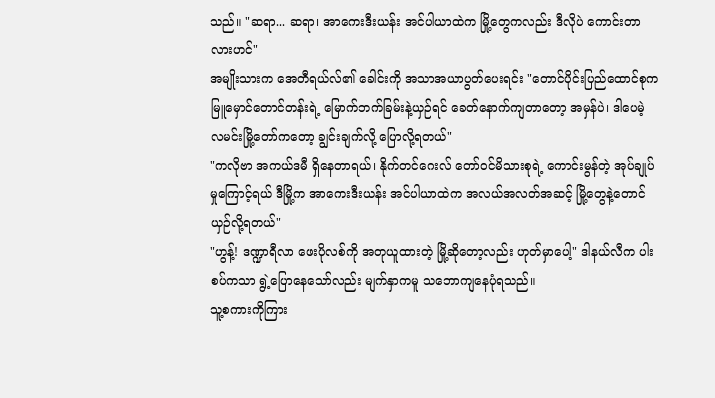သည်။ "ဆရာ... ဆရာ၊ အာကေးဒီးယန်း အင်ပါယာထဲက မြို့တွေကလည်း ဒီလိုပဲ ကောင်းတာလားဟင်"
အမျိုးသားက အေတီရယ်လ်၏ ခေါင်းကို အသာအယာပွတ်ပေးရင်း "တောင်ပိုင်းပြည်ထောင်စုက မြူမှောင်တောင်တန်းရဲ့ မြောက်ဘက်ခြမ်းနဲ့ယှဉ်ရင် ခေတ်နောက်ကျတာတော့ အမှန်ပဲ၊ ဒါပေမဲ့ လမင်းမြို့တော်ကတော့ ချွင်းချက်လို့ ပြောလို့ရတယ်"
"ကလိုဗာ အကယ်ဒမီ ရှိနေတာရယ်၊ နိုက်တင်ဂေးလ် တော်ဝင်မိသားစုရဲ့ ကောင်းမွန်တဲ့ အုပ်ချုပ်မှုကြောင့်ရယ် ဒီမြို့က အာကေးဒီးယန်း အင်ပါယာထဲက အလယ်အလတ်အဆင့် မြို့တွေနဲ့တောင် ယှဉ်လို့ရတယ်"
"ဟွန့်! ဒဏ္ဍာရီလာ ဖေးပိုလစ်ကို အတုယူထားတဲ့ မြို့ဆိုတော့လည်း ဟုတ်မှာပေါ့" ဒါနယ်လီက ပါးစပ်ကသာ ရွဲ့ပြောနေသော်လည်း မျက်နှာကမူ သဘောကျနေပုံရသည်။
သူ့စကားကိုကြား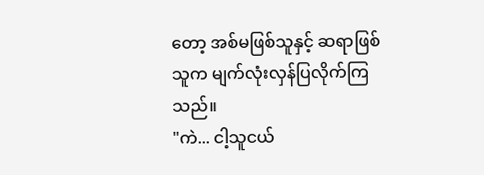တော့ အစ်မဖြစ်သူနှင့် ဆရာဖြစ်သူက မျက်လုံးလှန်ပြလိုက်ကြသည်။
"ကဲ... ငါ့သူငယ်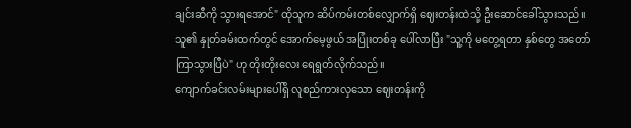ချင်းဆီကို သွားရအောင်" ထိုသူက ဆိပ်ကမ်းတစ်လျှောက်ရှိ ဈေးတန်းထဲသို့ ဦးဆောင်ခေါ်သွားသည်။ သူ၏ နှုတ်ခမ်းထက်တွင် အောက်မေ့ဖွယ် အပြုံးတစ်ခု ပေါ်လာပြီး "သူ့ကို မတွေ့ရတာ နှစ်တွေ အတော်ကြာသွားပြီပဲ" ဟု တိုးတိုးလေး ရေရွတ်လိုက်သည်။
ကျောက်ခင်းလမ်းများပေါ်ရှိ လူစည်ကားလှသော ဈေးတန်းကို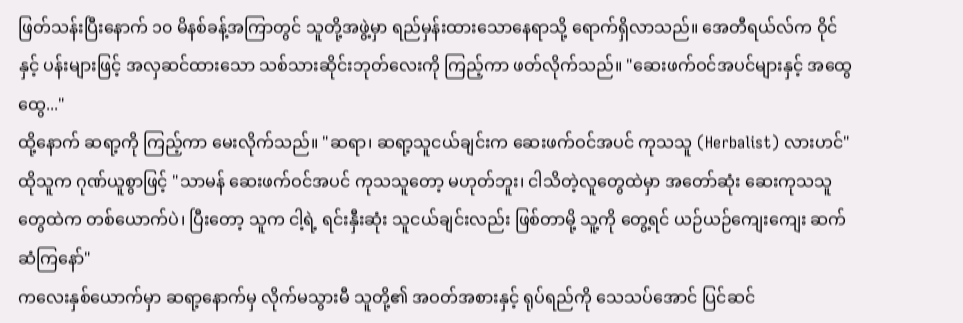ဖြတ်သန်းပြီးနောက် ၁၀ မိနစ်ခန့်အကြာတွင် သူတို့အဖွဲ့မှာ ရည်မှန်းထားသောနေရာသို့ ရောက်ရှိလာသည်။ အေတီရယ်လ်က ဝိုင်နှင့် ပန်းများဖြင့် အလှဆင်ထားသော သစ်သားဆိုင်းဘုတ်လေးကို ကြည့်ကာ ဖတ်လိုက်သည်။ "ဆေးဖက်ဝင်အပင်များနှင့် အထွေထွေ..."
ထို့နောက် ဆရာ့ကို ကြည့်ကာ မေးလိုက်သည်။ "ဆရာ၊ ဆရာ့သူငယ်ချင်းက ဆေးဖက်ဝင်အပင် ကုသသူ (Herbalist) လားဟင်"
ထိုသူက ဂုဏ်ယူစွာဖြင့် "သာမန် ဆေးဖက်ဝင်အပင် ကုသသူတော့ မဟုတ်ဘူး၊ ငါသိတဲ့လူတွေထဲမှာ အတော်ဆုံး ဆေးကုသသူတွေထဲက တစ်ယောက်ပဲ၊ ပြီးတော့ သူက ငါ့ရဲ့ ရင်းနှီးဆုံး သူငယ်ချင်းလည်း ဖြစ်တာမို့ သူ့ကို တွေ့ရင် ယဉ်ယဉ်ကျေးကျေး ဆက်ဆံကြနော်"
ကလေးနှစ်ယောက်မှာ ဆရာ့နောက်မှ လိုက်မသွားမီ သူတို့၏ အဝတ်အစားနှင့် ရုပ်ရည်ကို သေသပ်အောင် ပြင်ဆင်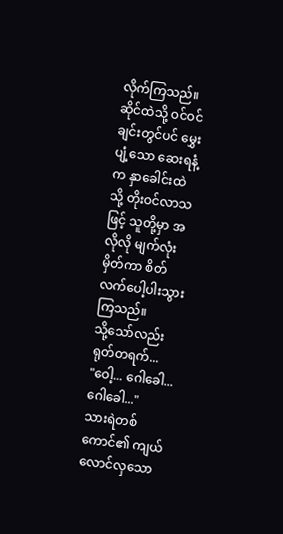လိုက်ကြသည်။ ဆိုင်ထဲသို့ ဝင်ဝင်ချင်းတွင်ပင် မွှေးပျံ့သော ဆေးရနံ့က နှာခေါင်းထဲသို့ တိုးဝင်လာသဖြင့် သူတို့မှာ အလိုလို မျက်လုံးမှိတ်ကာ စိတ်လက်ပေါ့ပါးသွားကြသည်။
သို့သော်လည်း ရုတ်တရက်...
"ဝေါ့... ဂေါခေါ... ဂေါခေါ..."
သားရဲတစ်ကောင်၏ ကျယ်လောင်လှသော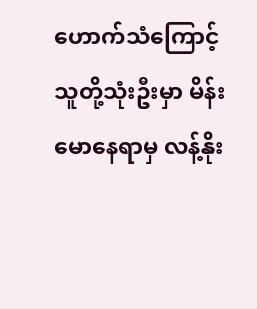ဟောက်သံကြောင့် သူတို့သုံးဦးမှာ မိန်းမောနေရာမှ လန့်နိုး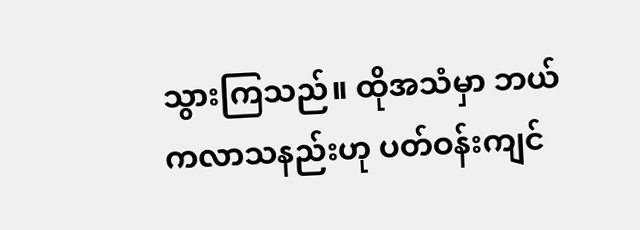သွားကြသည်။ ထိုအသံမှာ ဘယ်ကလာသနည်းဟု ပတ်ဝန်းကျင်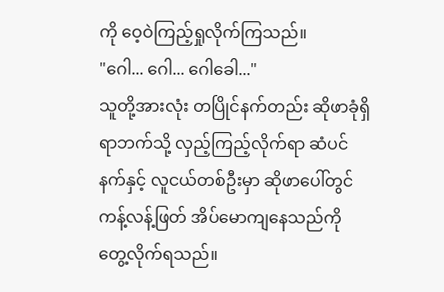ကို ဝေ့ဝဲကြည့်ရှုလိုက်ကြသည်။
"ဂေါ... ဂေါ... ဂေါခေါ..."
သူတို့အားလုံး တပြိုင်နက်တည်း ဆိုဖာခုံရှိရာဘက်သို့ လှည့်ကြည့်လိုက်ရာ ဆံပင်နက်နှင့် လူငယ်တစ်ဦးမှာ ဆိုဖာပေါ်တွင် ကန့်လန့်ဖြတ် အိပ်မောကျနေသည်ကို တွေ့လိုက်ရသည်။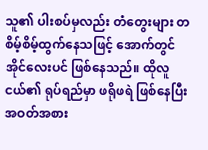သူ၏ ပါးစပ်မှလည်း တံတွေးများ တစိမ့်စိမ့်ထွက်နေသဖြင့် အောက်တွင် အိုင်လေးပင် ဖြစ်နေသည်။ ထိုလူငယ်၏ ရုပ်ရည်မှာ ဖရိုဖရဲ ဖြစ်နေပြီး အဝတ်အစား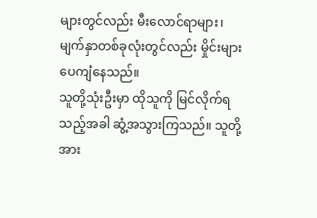များတွင်လည်း မီးလောင်ရာများ၊ မျက်နှာတစ်ခုလုံးတွင်လည်း မှိုင်းများ ပေကျံနေသည်။
သူတို့သုံးဦးမှာ ထိုသူကို မြင်လိုက်ရသည့်အခါ ဆွံ့အသွားကြသည်။ သူတို့အား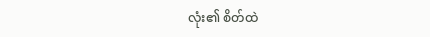လုံး၏ စိတ်ထဲ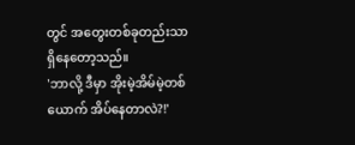တွင် အတွေးတစ်ခုတည်းသာ ရှိနေတော့သည်။
'ဘာလို့ ဒီမှာ အိုးမဲ့အိမ်မဲ့တစ်ယောက် အိပ်နေတာလဲ?!'